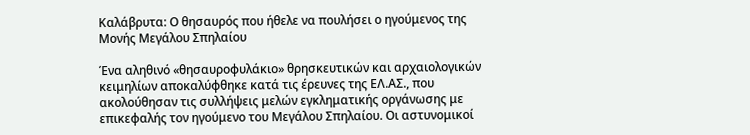Καλάβρυτα: Ο θησαυρός που ήθελε να πουλήσει ο ηγούμενος της Μονής Μεγάλου Σπηλαίου

Ένα αληθινό «θησαυροφυλάκιο» θρησκευτικών και αρχαιολογικών κειμηλίων αποκαλύφθηκε κατά τις έρευνες της ΕΛ.ΑΣ., που ακολούθησαν τις συλλήψεις μελών εγκληματικής οργάνωσης με επικεφαλής τον ηγούμενο του Μεγάλου Σπηλαίου. Οι αστυνομικοί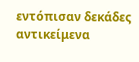εντόπισαν δεκάδες αντικείμενα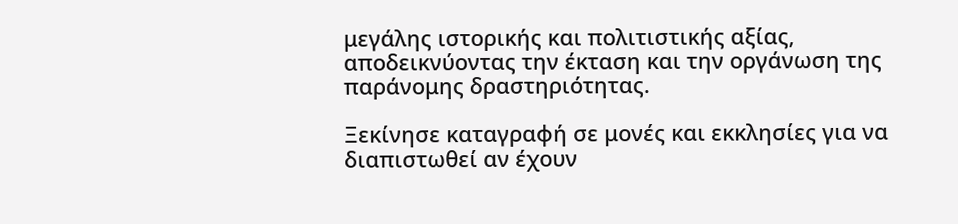μεγάλης ιστορικής και πολιτιστικής αξίας, αποδεικνύοντας την έκταση και την οργάνωση της παράνομης δραστηριότητας.

Ξεκίνησε καταγραφή σε μονές και εκκλησίες για να διαπιστωθεί αν έχουν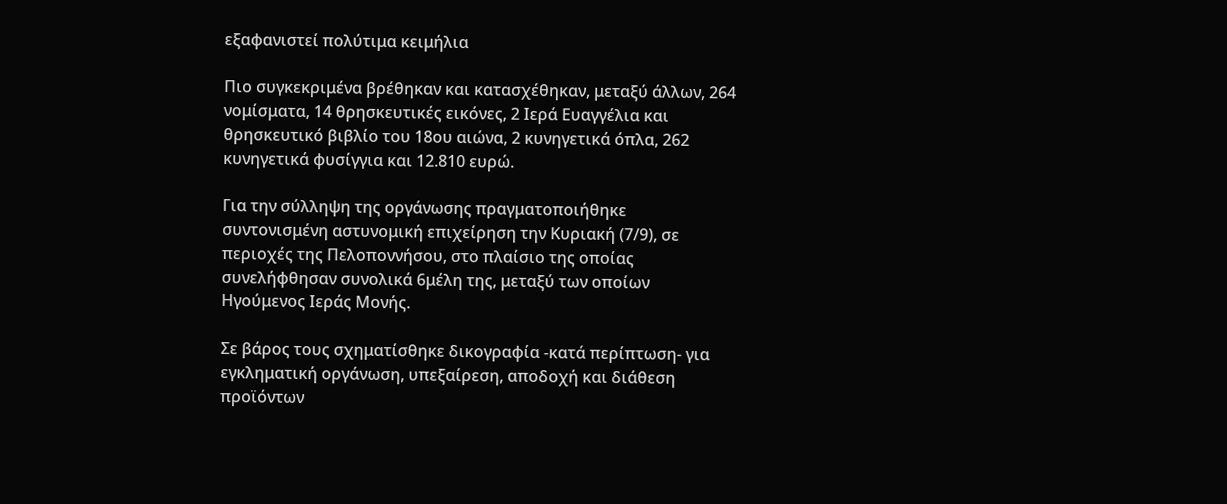εξαφανιστεί πολύτιμα κειμήλια

Πιο συγκεκριμένα βρέθηκαν και κατασχέθηκαν, μεταξύ άλλων, 264 νομίσματα, 14 θρησκευτικές εικόνες, 2 Ιερά Ευαγγέλια και θρησκευτικό βιβλίο του 18ου αιώνα, 2 κυνηγετικά όπλα, 262 κυνηγετικά φυσίγγια και 12.810 ευρώ.

Για την σύλληψη της οργάνωσης πραγματοποιήθηκε συντονισμένη αστυνομική επιχείρηση την Κυριακή (7/9), σε περιοχές της Πελοποννήσου, στο πλαίσιο της οποίας συνελήφθησαν συνολικά 6μέλη της, μεταξύ των οποίων Ηγούμενος Ιεράς Μονής.

Σε βάρος τους σχηματίσθηκε δικογραφία -κατά περίπτωση- για εγκληματική οργάνωση, υπεξαίρεση, αποδοχή και διάθεση προϊόντων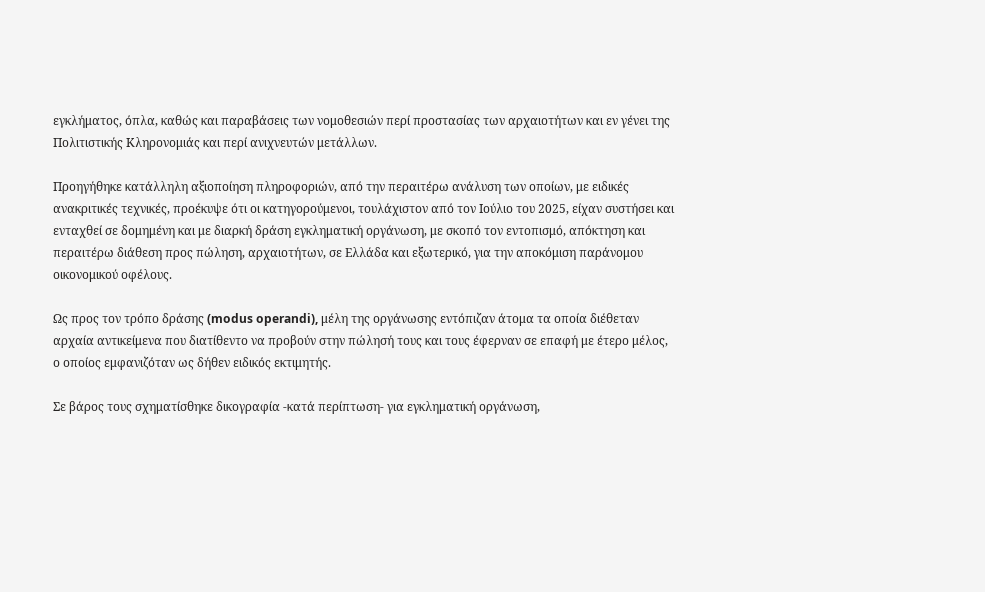εγκλήματος, όπλα, καθώς και παραβάσεις των νομοθεσιών περί προστασίας των αρχαιοτήτων και εν γένει της Πολιτιστικής Κληρονομιάς και περί ανιχνευτών μετάλλων.

Προηγήθηκε κατάλληλη αξιοποίηση πληροφοριών, από την περαιτέρω ανάλυση των οποίων, με ειδικές ανακριτικές τεχνικές, προέκυψε ότι οι κατηγορούμενοι, τουλάχιστον από τον Ιούλιο του 2025, είχαν συστήσει και ενταχθεί σε δομημένη και με διαρκή δράση εγκληματική οργάνωση, με σκοπό τον εντοπισμό, απόκτηση και περαιτέρω διάθεση προς πώληση, αρχαιοτήτων, σε Ελλάδα και εξωτερικό, για την αποκόμιση παράνομου οικονομικού οφέλους.

Ως προς τον τρόπο δράσης (modus operandi), μέλη της οργάνωσης εντόπιζαν άτομα τα οποία διέθεταν αρχαία αντικείμενα που διατίθεντο να προβούν στην πώλησή τους και τους έφερναν σε επαφή με έτερο μέλος, ο οποίος εμφανιζόταν ως δήθεν ειδικός εκτιμητής.

Σε βάρος τους σχηματίσθηκε δικογραφία -κατά περίπτωση- για εγκληματική οργάνωση,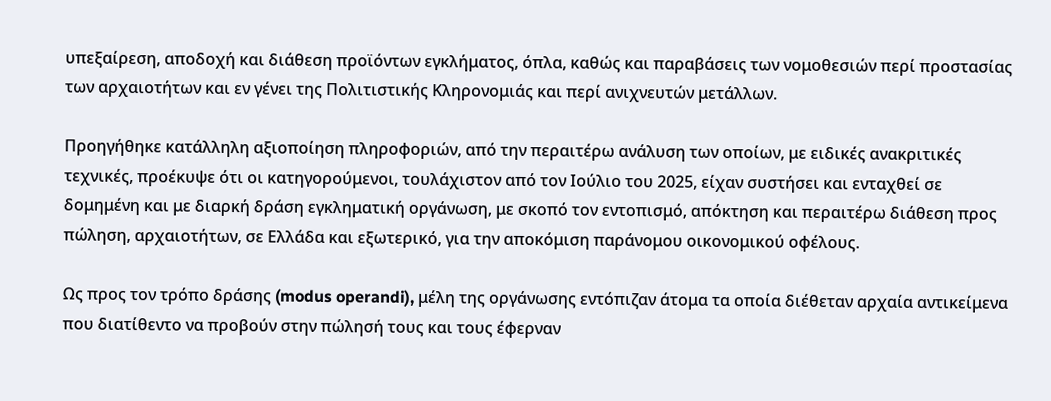υπεξαίρεση, αποδοχή και διάθεση προϊόντων εγκλήματος, όπλα, καθώς και παραβάσεις των νομοθεσιών περί προστασίας των αρχαιοτήτων και εν γένει της Πολιτιστικής Κληρονομιάς και περί ανιχνευτών μετάλλων.

Προηγήθηκε κατάλληλη αξιοποίηση πληροφοριών, από την περαιτέρω ανάλυση των οποίων, με ειδικές ανακριτικές τεχνικές, προέκυψε ότι οι κατηγορούμενοι, τουλάχιστον από τον Ιούλιο του 2025, είχαν συστήσει και ενταχθεί σε δομημένη και με διαρκή δράση εγκληματική οργάνωση, με σκοπό τον εντοπισμό, απόκτηση και περαιτέρω διάθεση προς πώληση, αρχαιοτήτων, σε Ελλάδα και εξωτερικό, για την αποκόμιση παράνομου οικονομικού οφέλους.

Ως προς τον τρόπο δράσης (modus operandi), μέλη της οργάνωσης εντόπιζαν άτομα τα οποία διέθεταν αρχαία αντικείμενα που διατίθεντο να προβούν στην πώλησή τους και τους έφερναν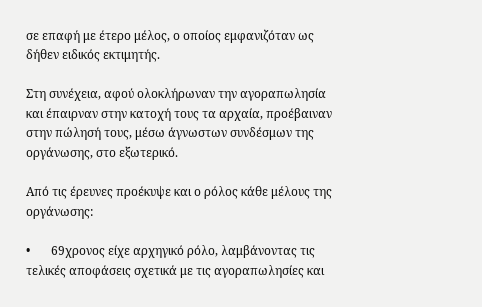σε επαφή με έτερο μέλος, ο οποίος εμφανιζόταν ως δήθεν ειδικός εκτιμητής.

Στη συνέχεια, αφού ολοκλήρωναν την αγοραπωλησία και έπαιρναν στην κατοχή τους τα αρχαία, προέβαιναν στην πώλησή τους, μέσω άγνωστων συνδέσμων της οργάνωσης, στο εξωτερικό.

Από τις έρευνες προέκυψε και ο ρόλος κάθε μέλους της οργάνωσης:

•       69χρονος είχε αρχηγικό ρόλο, λαμβάνοντας τις τελικές αποφάσεις σχετικά με τις αγοραπωλησίες και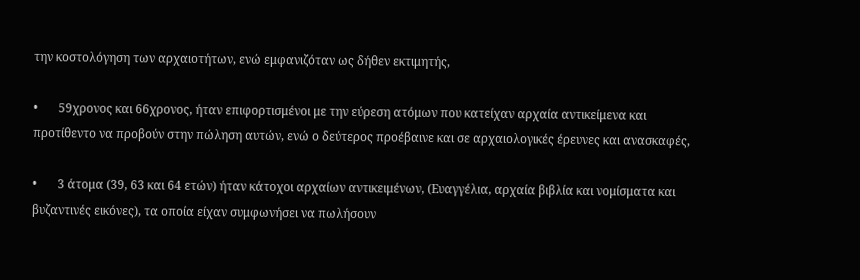την κοστολόγηση των αρχαιοτήτων, ενώ εμφανιζόταν ως δήθεν εκτιμητής,

•       59χρονος και 66χρονος, ήταν επιφορτισμένοι με την εύρεση ατόμων που κατείχαν αρχαία αντικείμενα και προτίθεντο να προβούν στην πώληση αυτών, ενώ ο δεύτερος προέβαινε και σε αρχαιολογικές έρευνες και ανασκαφές,

•       3 άτομα (39, 63 και 64 ετών) ήταν κάτοχοι αρχαίων αντικειμένων, (Ευαγγέλια, αρχαία βιβλία και νομίσματα και βυζαντινές εικόνες), τα οποία είχαν συμφωνήσει να πωλήσουν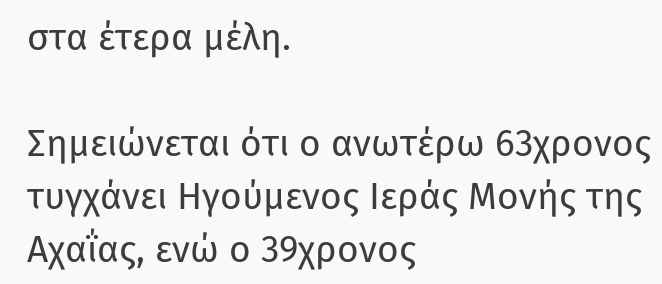στα έτερα μέλη.

Σημειώνεται ότι ο ανωτέρω 63χρονος τυγχάνει Ηγούμενος Ιεράς Μονής της Αχαΐας, ενώ ο 39χρονος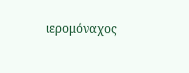ιερομόναχος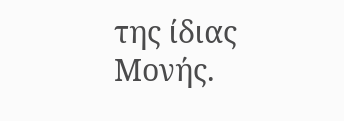της ίδιας Μονής.